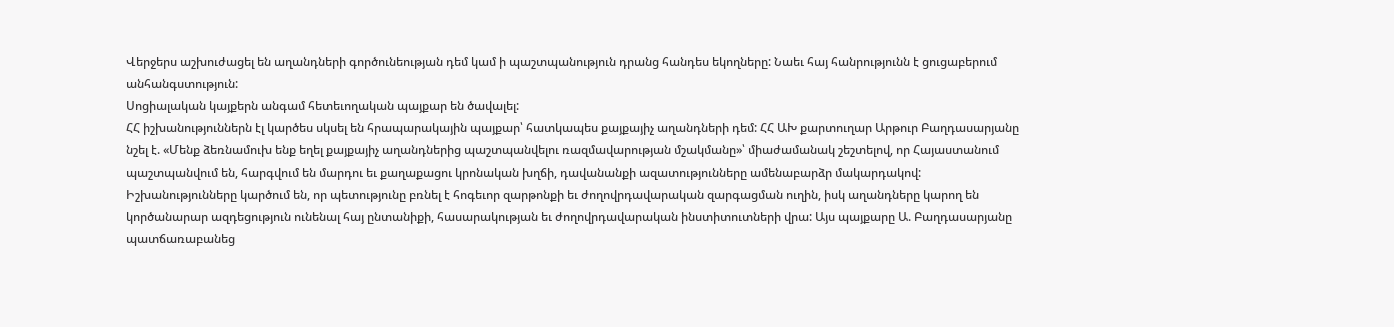Վերջերս աշխուժացել են աղանդների գործունեության դեմ կամ ի պաշտպանություն դրանց հանդես եկողները: Նաեւ հայ հանրությունն է ցուցաբերում անհանգստություն:
Սոցիալական կայքերն անգամ հետեւողական պայքար են ծավալել:
ՀՀ իշխանություններն էլ կարծես սկսել են հրապարակային պայքար՝ հատկապես քայքայիչ աղանդների դեմ: ՀՀ ԱԽ քարտուղար Արթուր Բաղդասարյանը նշել է. «Մենք ձեռնամուխ ենք եղել քայքայիչ աղանդներից պաշտպանվելու ռազմավարության մշակմանը»՝ միաժամանակ շեշտելով, որ Հայաստանում պաշտպանվում են, հարգվում են մարդու եւ քաղաքացու կրոնական խղճի, դավանանքի ազատությունները ամենաբարձր մակարդակով:
Իշխանությունները կարծում են, որ պետությունը բռնել է հոգեւոր զարթոնքի եւ ժողովրդավարական զարգացման ուղին, իսկ աղանդները կարող են կործանարար ազդեցություն ունենալ հայ ընտանիքի, հասարակության եւ ժողովրդավարական ինստիտուտների վրա: Այս պայքարը Ա. Բաղդասարյանը պատճառաբանեց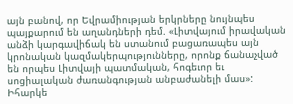այն բանով, որ Եվրամիության երկրները նույնպես պայքարում են աղանդների դեմ. «Լիտվայում իրավական անձի կարգավիճակ են ստանում բացառապես այն կրոնական կազմակերպությունները, որոնք ճանաչված են որպես Լիտվայի պատմական, հոգեւոր եւ սոցիալական ժառանգության անբաժանելի մաս»:
Իհարկե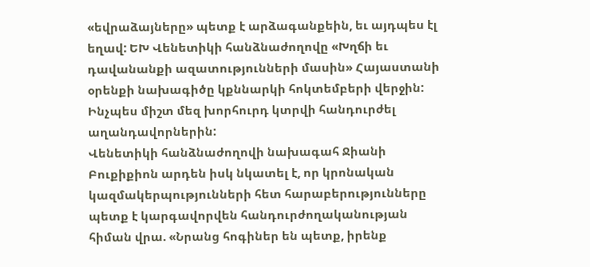«եվրաձայները» պետք է արձագանքեին, եւ այդպես էլ եղավ: ԵԽ Վենետիկի հանձնաժողովը «Խղճի եւ դավանանքի ազատությունների մասին» Հայաստանի օրենքի նախագիծը կքննարկի հոկտեմբերի վերջին: Ինչպես միշտ մեզ խորհուրդ կտրվի հանդուրժել աղանդավորներին:
Վենետիկի հանձնաժողովի նախագահ Ջիանի Բուքիքիոն արդեն իսկ նկատել է, որ կրոնական կազմակերպությունների հետ հարաբերությունները պետք է կարգավորվեն հանդուրժողականության հիման վրա. «Նրանց հոգիներ են պետք, իրենք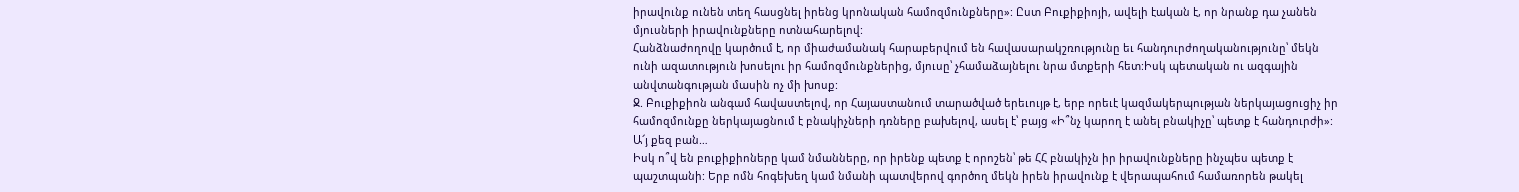իրավունք ունեն տեղ հասցնել իրենց կրոնական համոզմունքները»: Ըստ Բուքիքիոյի, ավելի էական է, որ նրանք դա չանեն մյուսների իրավունքները ոտնահարելով:
Հանձնաժողովը կարծում է, որ միաժամանակ հարաբերվում են հավասարակշռությունը եւ հանդուրժողականությունը՝ մեկն ունի ազատություն խոսելու իր համոզմունքներից, մյուսը՝ չհամաձայնելու նրա մտքերի հետ:Իսկ պետական ու ազգային անվտանգության մասին ոչ մի խոսք:
Ջ. Բուքիքիոն անգամ հավաստելով, որ Հայաստանում տարածված երեւույթ է, երբ որեւէ կազմակերպության ներկայացուցիչ իր համոզմունքը ներկայացնում է բնակիչների դռները բախելով, ասել է՝ բայց «Ի՞նչ կարող է անել բնակիչը՝ պետք է հանդուրժի»:
Ա՜յ քեզ բան…
Իսկ ո՞վ են բուքիքիոները կամ նմանները, որ իրենք պետք է որոշեն՝ թե ՀՀ բնակիչն իր իրավունքները ինչպես պետք է պաշտպանի: Երբ ոմն հոգեխեղ կամ նմանի պատվերով գործող մեկն իրեն իրավունք է վերապահում համառորեն թակել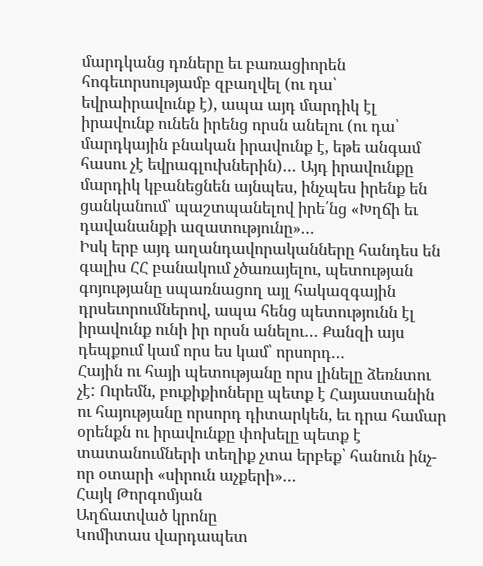մարդկանց դռները եւ բառացիորեն հոգեւորսությամբ զբաղվել (ու դա՝ եվրաիրավունք է), ապա այդ մարդիկ էլ իրավունք ունեն իրենց որսն անելու (ու դա՝ մարդկային բնական իրավունք է, եթե անգամ հասու չէ եվրագլուխներին)… Այդ իրավունքը մարդիկ կբանեցնեն այնպես, ինչպես իրենք են ցանկանում՝ պաշտպանելով իրե՛նց «Խղճի եւ դավանանքի ազատությունը»…
Իսկ երբ այդ աղանդավորականները հանդես են գալիս ՀՀ բանակում չծառայելու, պետության գոյությանը սպառնացող այլ հակազգային դրսեւորումներով, ապա հենց պետությունն էլ իրավունք ունի իր որսն անելու… Քանզի այս դեպքում կամ որս ես կամ՝ որսորդ…
Հային ու հայի պետությանը որս լինելը ձեռնտու չէ: Ուրեմն, բուքիքիոները պետք է Հայաստանին ու հայությանը որսորդ դիտարկեն, եւ դրա համար օրենքն ու իրավունքը փոխելը պետք է տատանումների տեղիք չտա երբեք՝ հանուն ինչ-որ օտարի «սիրուն աչքերի»…
Հայկ Թորգոմյան
Աղճատված կրոնը
Կոմիտաս վարդապետ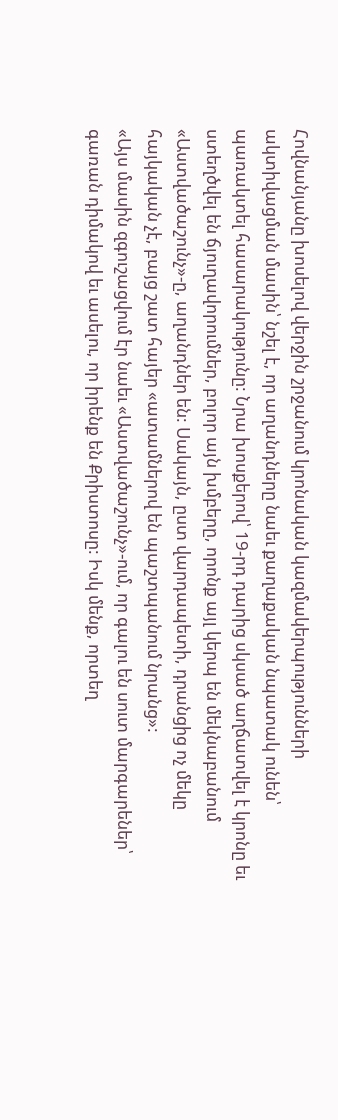Հովնանյանը խոսելով վերջին շրջանում կրոնական կազմակերպությունների ակտիվացման մասին՝ նշել է, որ աղանդները նաեւ քաղաքական նպատակ ունեն՝ պառակտել հասարակությունը: Նրա խոսքերով՝ 19-րդ դարից սկսած աղճատվել է կրոնը եւ ստեղծվել են ճյուղավորումներ, բոլոր այն խմբերը, որոնք այլ կերպ են մեկնաբանում «Աստվածաշունչ»-ը, աղանդներ են: Սակայն, ըստ վարդապետի, դրանցից ոչ մեկը հայկական չէ, բայց շատ հայեր «ատամներով են պաշտպանում նրանց»:
«Այս մասին զգուշացվում էր նաեւ «Աստվածաշունչ»-ում, որ գալու են սուտ մարգարեներ՝ գառան դիմակով եւ ասելու, որ իրենք են Քրիստոսը: Իսկ մենք, որտեղ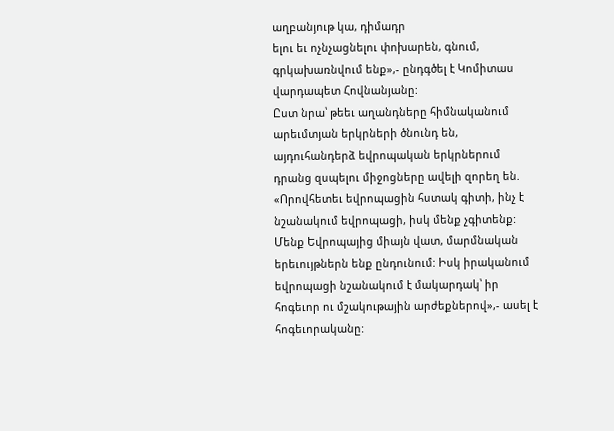աղբանյութ կա, դիմադր
ելու եւ ոչնչացնելու փոխարեն, գնում, գրկախառնվում ենք»,- ընդգծել է Կոմիտաս վարդապետ Հովնանյանը:
Ըստ նրա՝ թեեւ աղանդները հիմնականում արեւմտյան երկրների ծնունդ են, այդուհանդերձ եվրոպական երկրներում դրանց զսպելու միջոցները ավելի զորեղ են. «Որովհետեւ եվրոպացին հստակ գիտի, ինչ է նշանակում եվրոպացի, իսկ մենք չգիտենք: Մենք Եվրոպայից միայն վատ, մարմնական երեւույթներն ենք ընդունում: Իսկ իրականում եվրոպացի նշանակում է մակարդակ՝ իր հոգեւոր ու մշակութային արժեքներով»,- ասել է հոգեւորականը: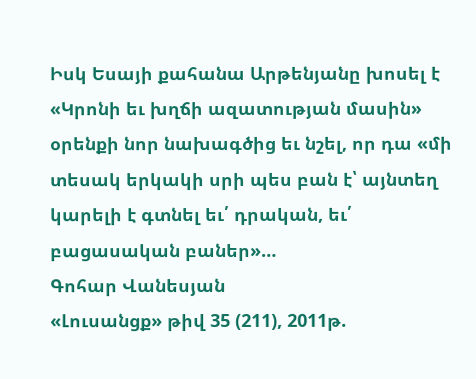Իսկ Եսայի քահանա Արթենյանը խոսել է «Կրոնի եւ խղճի ազատության մասին» օրենքի նոր նախագծից եւ նշել, որ դա «մի տեսակ երկակի սրի պես բան է՝ այնտեղ կարելի է գտնել եւ՛ դրական, եւ՛ բացասական բաներ»…
Գոհար Վանեսյան
«Լուսանցք» թիվ 35 (211), 2011թ.